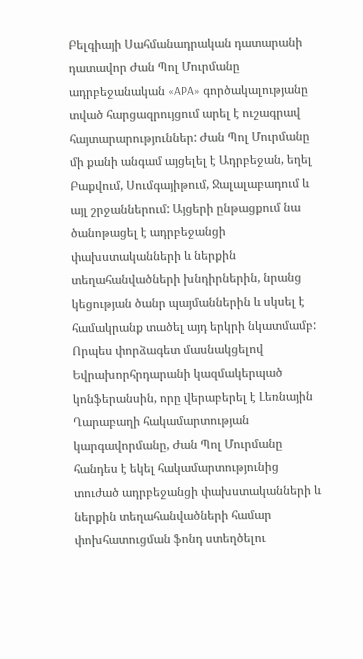Բելգիայի Սահմանադրական դատարանի դատավոր Ժան Պոլ Մուրմանը ադրբեջանական «APA» գործակալությանը տված հարցազրույցում արել է ուշագրավ հայտարարություններ: Ժան Պոլ Մուրմանը մի քանի անգամ այցելել է Ադրբեջան, եղել Բաքվում, Սումգայիթում, Ջալալաբադում և այլ շրջաններում: Այցերի ընթացքում նա ծանոթացել է ադրբեջանցի փախստականների և ներքին տեղահանվածների խնդիրներին, նրանց կեցության ծանր պայմաններին և սկսել է համակրանք տածել այդ երկրի նկատմամբ: Որպես փորձագետ մասնակցելով Եվրախորհրդարանի կազմակերպած կոնֆերանսին, որը վերաբերել է Լեռնային Ղարաբաղի հակամարտության կարգավորմանը, Ժան Պոլ Մուրմանը հանդես է եկել հակամարտությունից տուժած ադրբեջանցի փախստականների և ներքին տեղահանվածների համար փոխհատուցման ֆոնդ ստեղծելու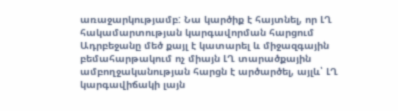առաջարկությամբ: Նա կարծիք է հայտնել, որ ԼՂ հակամարտության կարգավորման հարցում Ադրբեջանը մեծ քայլ է կատարել և միջազգային բեմահարթակում ոչ միայն ԼՂ տարածքային ամբողջականության հարցն է արծարծել, այլև՝ ԼՂ կարգավիճակի լայն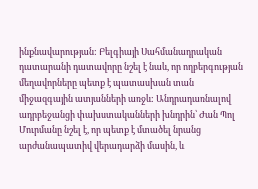ինքնավարության: Բելգիայի Սահմանադրական դատարանի դատավորը նշել է նաև, որ ողբերգության մեղավորները պետք է պատասխան տան միջազգային ատյանների առջև: Անդրադառնալով ադրբեջանցի փախստականների խնդրին՝ Ժան Պոլ Մուրմանը նշել է, որ պետք է մտածել նրանց արժանապատիվ վերադարձի մասին, և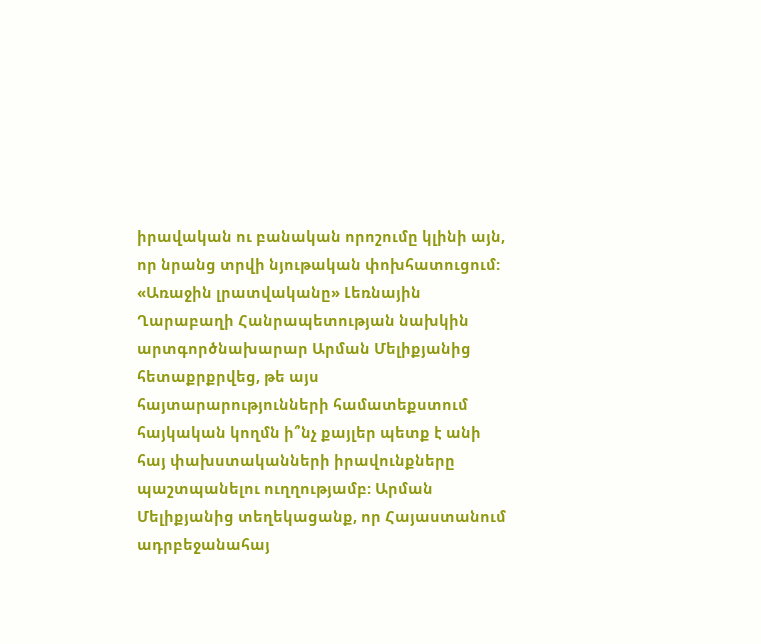իրավական ու բանական որոշումը կլինի այն, որ նրանց տրվի նյութական փոխհատուցում:
«Առաջին լրատվականը» Լեռնային Ղարաբաղի Հանրապետության նախկին արտգործնախարար Արման Մելիքյանից հետաքրքրվեց, թե այս հայտարարությունների համատեքստում հայկական կողմն ի՞նչ քայլեր պետք է անի հայ փախստականների իրավունքները պաշտպանելու ուղղությամբ: Արման Մելիքյանից տեղեկացանք, որ Հայաստանում ադրբեջանահայ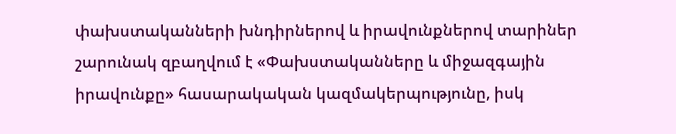փախստականների խնդիրներով և իրավունքներով տարիներ շարունակ զբաղվում է «Փախստականները և միջազգային իրավունքը» հասարակական կազմակերպությունը, իսկ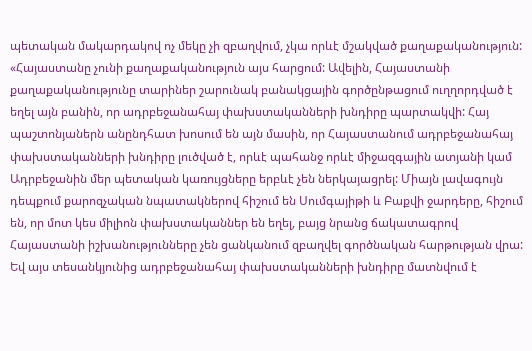պետական մակարդակով ոչ մեկը չի զբաղվում, չկա որևէ մշակված քաղաքականություն: «Հայաստանը չունի քաղաքականություն այս հարցում: Ավելին, Հայաստանի քաղաքականությունը տարիներ շարունակ բանակցային գործընթացում ուղղորդված է եղել այն բանին, որ ադրբեջանահայ փախստականների խնդիրը պարտակվի: Հայ պաշտոնյաներն անընդհատ խոսում են այն մասին, որ Հայաստանում ադրբեջանահայ փախստականների խնդիրը լուծված է, որևէ պահանջ որևէ միջազգային ատյանի կամ Ադրբեջանին մեր պետական կառույցները երբևէ չեն ներկայացրել: Միայն լավագույն դեպքում քարոզչական նպատակներով հիշում են Սումգայիթի և Բաքվի ջարդերը, հիշում են, որ մոտ կես միլիոն փախստականներ են եղել, բայց նրանց ճակատագրով Հայաստանի իշխանությունները չեն ցանկանում զբաղվել գործնական հարթության վրա: Եվ այս տեսանկյունից ադրբեջանահայ փախստականների խնդիրը մատնվում է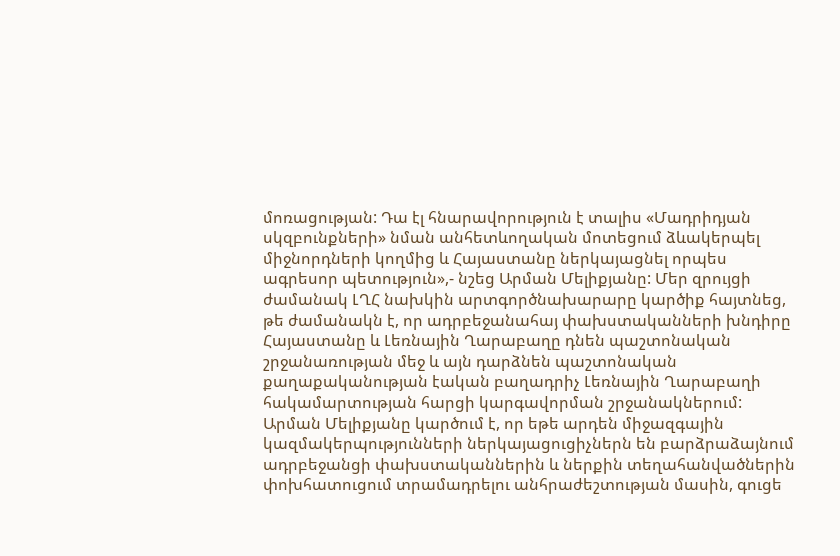մոռացության: Դա էլ հնարավորություն է տալիս «Մադրիդյան սկզբունքների» նման անհետևողական մոտեցում ձևակերպել միջնորդների կողմից և Հայաստանը ներկայացնել որպես ագրեսոր պետություն»,- նշեց Արման Մելիքյանը: Մեր զրույցի ժամանակ ԼՂՀ նախկին արտգործնախարարը կարծիք հայտնեց, թե ժամանակն է, որ ադրբեջանահայ փախստականների խնդիրը Հայաստանը և Լեռնային Ղարաբաղը դնեն պաշտոնական շրջանառության մեջ և այն դարձնեն պաշտոնական քաղաքականության էական բաղադրիչ Լեռնային Ղարաբաղի հակամարտության հարցի կարգավորման շրջանակներում: Արման Մելիքյանը կարծում է, որ եթե արդեն միջազգային կազմակերպությունների ներկայացուցիչներն են բարձրաձայնում ադրբեջանցի փախստականներին և ներքին տեղահանվածներին փոխհատուցում տրամադրելու անհրաժեշտության մասին, գուցե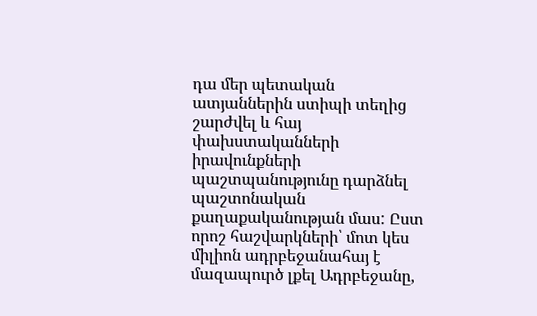դա մեր պետական ատյաններին ստիպի տեղից շարժվել և հայ փախստականների իրավունքների պաշտպանությունը դարձնել պաշտոնական քաղաքականության մաս: Ըստ որոշ հաշվարկների՝ մոտ կես միլիոն ադրբեջանահայ է մազապուրծ լքել Ադրբեջանը,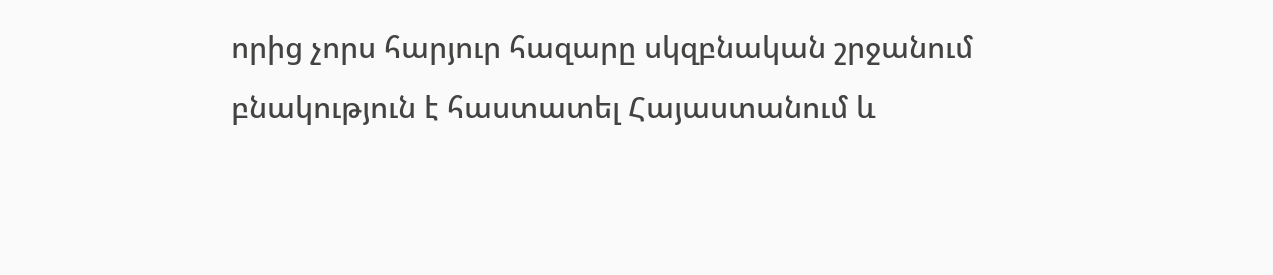որից չորս հարյուր հազարը սկզբնական շրջանում բնակություն է հաստատել Հայաստանում և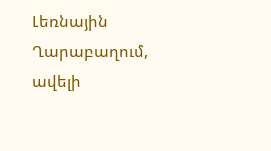Լեռնային Ղարաբաղում, ավելի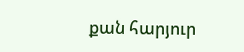քան հարյուր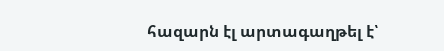հազարն էլ արտագաղթել է՝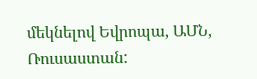մեկնելով Եվրոպա, ԱՄՆ, Ռուսաստան: